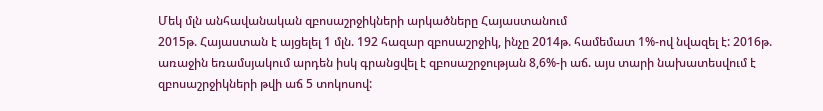Մեկ մլն անհավանական զբոսաշրջիկների արկածները Հայաստանում
2015թ. Հայաստան է այցելել 1 մլն. 192 հազար զբոսաշրջիկ, ինչը 2014թ. համեմատ 1%-ով նվազել է: 2016թ. առաջին եռամսյակում արդեն իսկ գրանցվել է զբոսաշրջության 8,6%-ի աճ. այս տարի նախատեսվում է զբոսաշրջիկների թվի աճ 5 տոկոսով: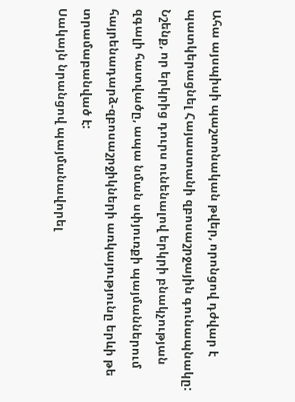Ահա այսպիսի պաշտոնական թվեր, որոնցով դժվար է պատկերացնել Հայաստանի զբոսաշրջային գունապնակը:
Նշենք, որ երկրից դուրս ունենալով երկրի բնակչության զգալի հատվածը, ապա նման սփյուռքի պայմաններում հայրենադարձ-զբոսաշրջիկների առկայությունը երևի թե տրամաբանված է:
Սակայն նրանցով պայմանավորել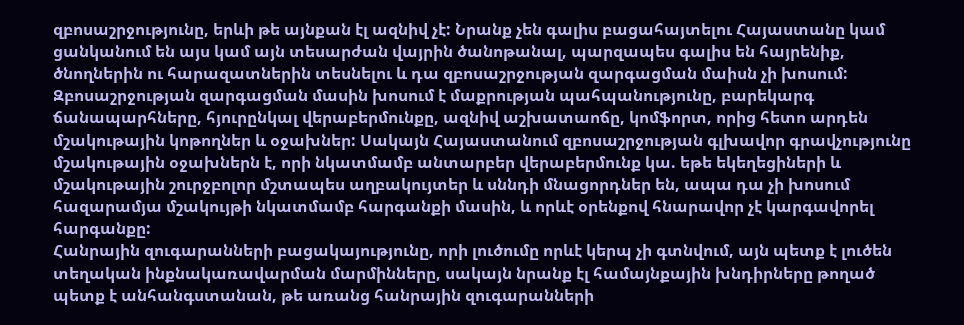զբոսաշրջությունը, երևի թե այնքան էլ ազնիվ չէ: Նրանք չեն գալիս բացահայտելու Հայաստանը կամ ցանկանում են այս կամ այն տեսարժան վայրին ծանոթանալ, պարզապես գալիս են հայրենիք, ծնողներին ու հարազատներին տեսնելու և դա զբոսաշրջության զարգացման մաիսն չի խոսում:
Զբոսաշրջության զարգացման մասին խոսում է մաքրության պահպանությունը, բարեկարգ ճանապարհները, հյուրընկալ վերաբերմունքը, ազնիվ աշխատաոճը, կոմֆորտ, որից հետո արդեն մշակութային կոթողներ և օջախներ: Սակայն Հայաստանում զբոսաշրջության գլխավոր գրավչությունը մշակութային օջախներն է, որի նկատմամբ անտարբեր վերաբերմունք կա. եթե եկեղեցիների և մշակութային շուրջբոլոր մշտապես աղբակույտեր և սննդի մնացորդներ են, ապա դա չի խոսում հազարամյա մշակույթի նկատմամբ հարգանքի մասին, և որևէ օրենքով հնարավոր չէ կարգավորել հարգանքը:
Հանրային զուգարանների բացակայությունը, որի լուծումը որևէ կերպ չի գտնվում, այն պետք է լուծեն տեղական ինքնակառավարման մարմինները, սակայն նրանք էլ համայնքային խնդիրները թողած պետք է անհանգստանան, թե առանց հանրային զուգարանների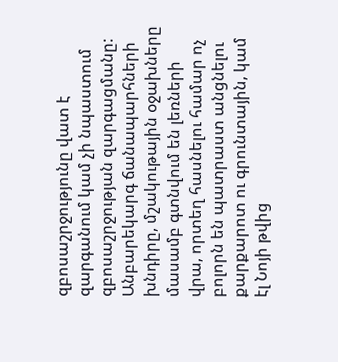զբոսաշրջությունը վատ է զարգանում կամ չի նպաստում զբոսաշրջության զարգացմանը:
Անբարեկարգ ճանապարհների խնդիրը, մշակութային օջախները մասամբ գտնվում են լեռների վրա, որտեղ հասնելու համար ոչ բոլորն են պատրաստ անցնելու քարքարոտ ու գրունտային, կամ էլ Նոյի թվից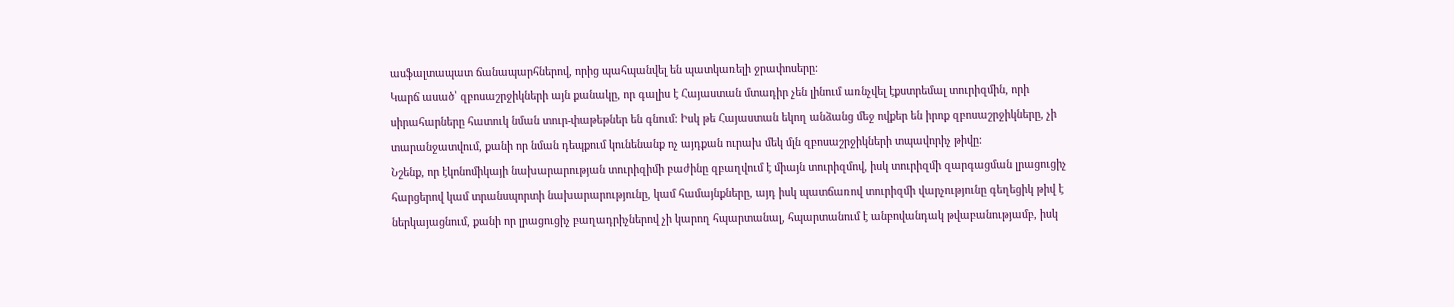ասֆալտապատ ճանապարհներով, որից պահպանվել են պատկառելի ջրափոսերը:
Կարճ ասած՝ զբոսաշրջիկների այն քանակը, որ գալիս է Հայաստան մտադիր չեն լինում առնչվել էքստրեմալ տուրիզմին, որի սիրահարները հատուկ նման տուր-փաթեթներ են գնում: Իսկ թե Հայաստան եկող անձանց մեջ ովքեր են իրոք զբոսաշրջիկները, չի տարանջատվում, քանի որ նման դեպքում կունենանք ոչ այդքան ուրախ մեկ մլն զբոսաշրջիկների տպավորիչ թիվը:
Նշենք, որ էկոնոմիկայի նախարարության տուրիզիմի բաժինը զբաղվում է միայն տուրիզմով, իսկ տուրիզմի զարգացման լրացուցիչ հարցերով կամ տրանսպորտի նախարարությունը, կամ համայնքները, այդ իսկ պատճառով տուրիզմի վարչությունը գեղեցիկ թիվ է ներկայացնում, քանի որ լրացուցիչ բաղադրիչներով չի կարող հպարտանալ, հպարտանում է անբովանդակ թվաբանությամբ, իսկ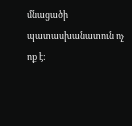մնացածի պատասխանատուն ոչ ոք է: